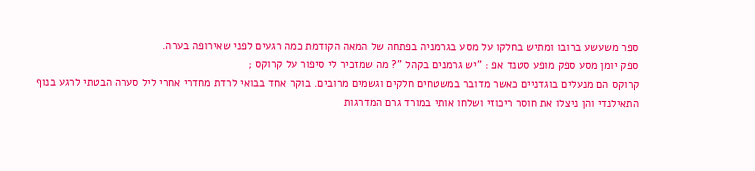ספר משעשע ברובו ומתיש בחלקו על מסע בגרמניה בפתחה של המאה הקודמת כמה רגעים לפני שאירופה בערה.
ספק יומן מסע ספק מופע סטנד אפ : "יש גרמנים בקהל "? מה שמזכיר לי סיפור על קרוקס ;
קרוקס הם מנעלים בוגדניים כאשר מדובר במשטחים חלקים וגשמים מרובים. בוקר אחד בבואי לרדת מחדרי אחרי ליל סערה הבטתי לרגע בנוף התאילנדי והן ניצלו את חוסר ריכוזי ושלחו אותי במורד גרם המדרגות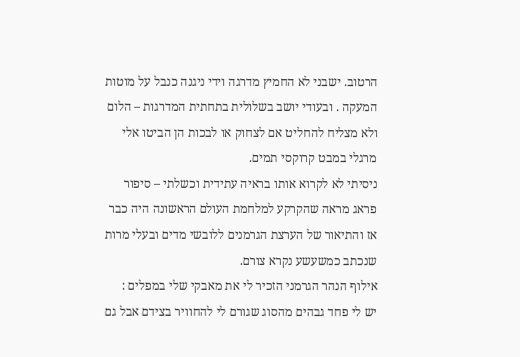הרטוב. ישבני לא החמיץ מדרגה וידי ניגנה כנבל על מוטות המעקה . ובעודי יושב בשלולית בתחתית המדרגות – הלום ולא מצליח להחליט אם לצחוק או לבכות הן הביטו אלי מרגלי במבט קרוקסי תמים.
ניסיתי לא לקרוא אותו בראיה עתידית וכשלתי – סיפור פראג מראה שהקרקע למלחמת העולם הראשונה היה כבר אז והתיאור של הערצת הגרמנים ללובשי מדים ובעלי מרות שנכתב כמשעשע נקרא צורם.
אילוף הנהר הגרמני הזכיר לי את מאבקי שלי במפלים :
יש לי פחד גבהים מהסוג שגורם לי להחוויר בצידם אבל גם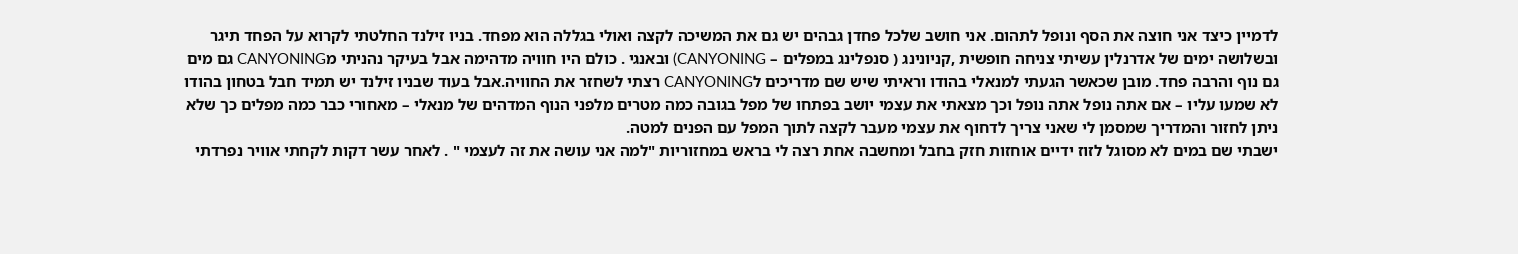לדמיין כיצד אני חוצה את הסף ונופל לתהום. אני חושב שלכל פחדן גבהים יש גם את המשיכה לקצה ואולי בגללה הוא מפחד. בניו זילנד החלטתי לקרוא על הפחד תיגר ובשלושה ימים של אדרנלין עשיתי צניחה חופשית ,קניונינג ( סנפלינג במפלים – CANYONING) ובאנגי . כולם היו חוויה מדהימה אבל בעיקר נהניתי מCANYONING גם מים גם נוף והרבה פחד. מובן שכאשר הגעתי למנאלי בהודו וראיתי שיש שם מדריכים לCANYONING רצתי לשחזר את החוויה.אבל בעוד שבניו זילנד יש תמיד חבל בטחון בהודו לא שמעו עליו – אם אתה נופל אתה נופל וכך מצאתי את עצמי יושב בפתחו של מפל בגובה כמה מטרים מלפני הנוף המדהים של מנאלי – מאחורי כבר כמה מפלים כך שלא ניתן לחזור והמדריך שמסמן לי שאני צריך לדחוף את עצמי מעבר לקצה לתוך המפל עם הפנים למטה.
ישבתי שם במים לא מסוגל לזוז ידיים אוחזות חזק בחבל ומחשבה אחת רצה לי בראש במחזוריות "למה אני עושה את זה לעצמי " . לאחר עשר דקות לקחתי אוויר נפרדתי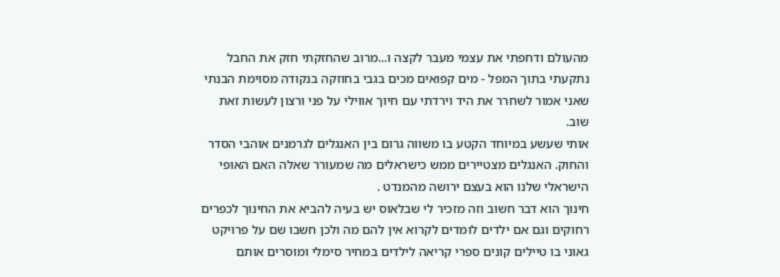מהעולם ודחפתי את עצמי מעבר לקצה ו...מרוב שהחזקתי חזק את החבל נתקעתי בתוך המפל - מים קפואים מכים בגבי בחוזקה בנקודה מסוימת הבנתי שאני אמור לשחרר את היד וירדתי עם חיוך אווילי על פני ורצון לעשות זאת שוב.
אותי שעשע במיוחד הקטע בו משווה גרום בין האנגלים לגרמנים אוהבי הסדר והחוק. האנגלים מצטיירים ממש כישראלים מה שמעורר שאלה האם האופי הישראלי שלנו הוא בעצם ירושה מהמנדט .
חינוך הוא דבר חשוב וזה מזכיר לי שבלאוס יש בעיה להביא את החינוך לכפרים רחוקים וגם אם ילדים לומדים לקרוא אין להם מה ולכן חשבו שם על פרויקט גאוני בו טיילים קונים ספרי קריאה לילדים במחיר סימלי ומוסרים אותם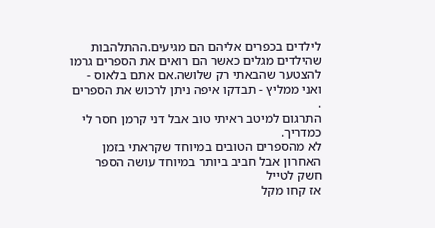לילדים בכפרים אליהם הם מגיעים.ההתלהבות שהילדים מגלים כאשר הם רואים את הספרים גרמו להצטער שהבאתי רק שלושה.אם אתם בלאוס - ואני ממליץ - תבדקו איפה ניתן לרכוש את הספרים .
התרגום למיטב ראיתי טוב אבל דני קרמן חסר לי כמדריך.
לא מהספרים הטובים במיוחד שקראתי בזמן האחרון אבל חביב ביותר במיוחד עושה הספר חשק לטייל
אז קחו מקל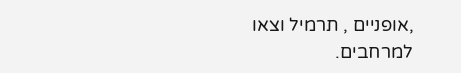,אופניים , תרמיל וצאו למרחבים.